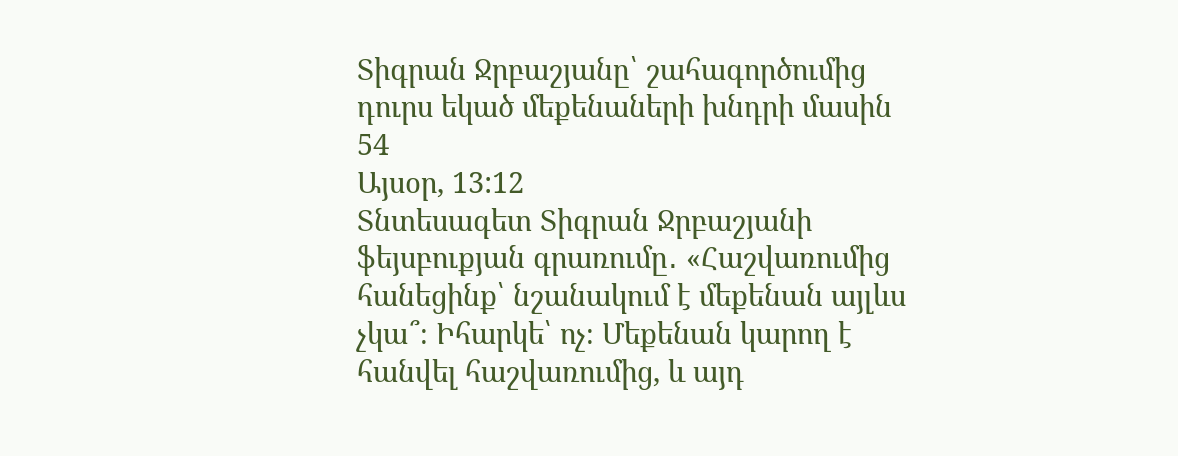Տիգրան Ջրբաշյանը՝ շահագործումից դուրս եկած մեքենաների խնդրի մասին
54
Այսօր, 13:12
Տնտեսագետ Տիգրան Ջրբաշյանի ֆեյսբուքյան գրառումը․ «Հաշվառումից հանեցինք՝ նշանակում է մեքենան այլևս չկա՞։ Իհարկե՝ ոչ։ Մեքենան կարող է հանվել հաշվառումից, և այդ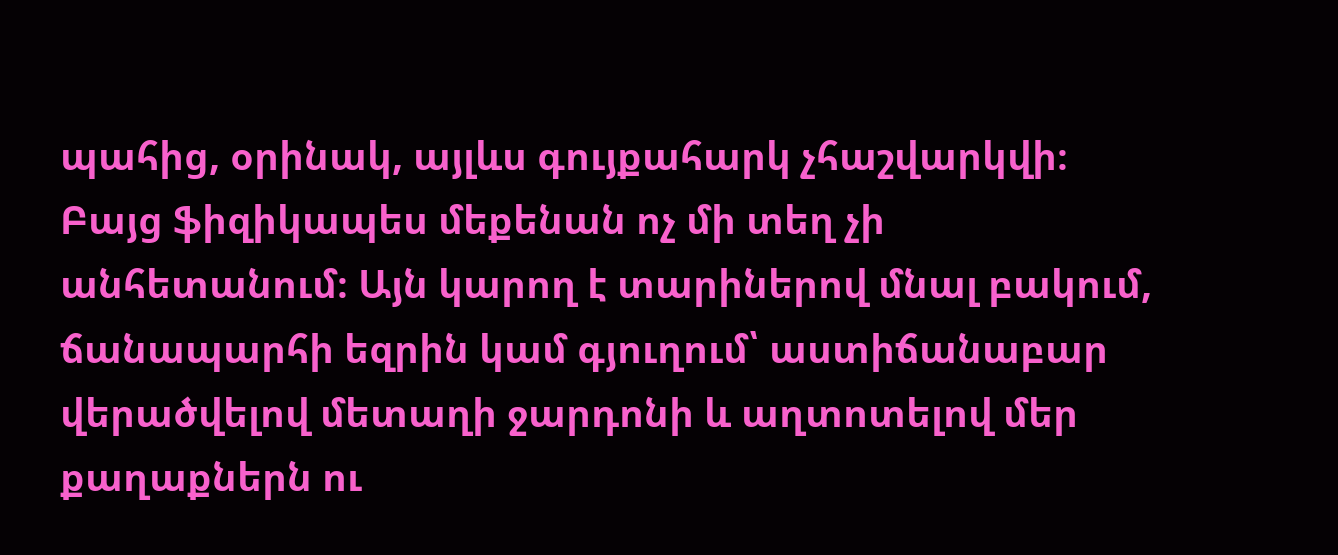պահից, օրինակ, այլևս գույքահարկ չհաշվարկվի։ Բայց ֆիզիկապես մեքենան ոչ մի տեղ չի անհետանում։ Այն կարող է տարիներով մնալ բակում, ճանապարհի եզրին կամ գյուղում՝ աստիճանաբար վերածվելով մետաղի ջարդոնի և աղտոտելով մեր քաղաքներն ու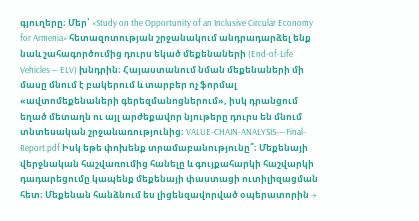գյուղերը։ Մեր՝ «Study on the Opportunity of an Inclusive Circular Economy for Armenia» հետազոտության շրջանակում անդրադարձել ենք նաև շահագործումից դուրս եկած մեքենաների (End-of-Life Vehicles — ELV) խնդրին։ Հայաստանում նման մեքենաների մի մասը մնում է բակերում և տարբեր ոչ ֆորմալ «ավտոմեքենաների գերեզմանոցներում», իսկ դրանցում եղած մետաղն ու այլ արժեքավոր նյութերը դուրս են մնում տնտեսական շրջանառությունից։ VALUE-CHAIN-ANALYSIS-–-Final-Report.pdf Իսկ եթե փոխենք տրամաբանությունը՞։ Մեքենայի վերջնական հաշվառումից հանելը և գույքահարկի հաշվարկի դադարեցումը կապենք մեքենայի փաստացի ուտիլիզացման հետ։ Մեքենան հանձնում ես լիցենզավորված օպերատորին →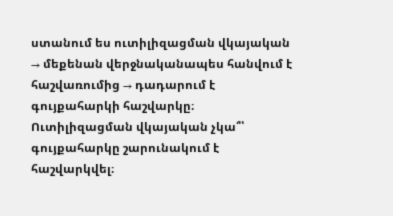ստանում ես ուտիլիզացման վկայական → մեքենան վերջնականապես հանվում է հաշվառումից → դադարում է գույքահարկի հաշվարկը։ Ուտիլիզացման վկայական չկա՞՝ գույքահարկը շարունակում է հաշվարկվել։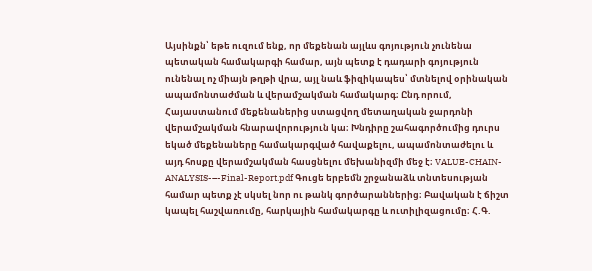Այսինքն՝ եթե ուզում ենք, որ մեքենան այլևս գոյություն չունենա պետական համակարգի համար, այն պետք է դադարի գոյություն ունենալ ոչ միայն թղթի վրա, այլ նաև ֆիզիկապես՝ մտնելով օրինական ապամոնտաժման և վերամշակման համակարգ։ Ընդ որում, Հայաստանում մեքենաներից ստացվող մետաղական ջարդոնի վերամշակման հնարավորություն կա։ Խնդիրը շահագործումից դուրս եկած մեքենաները համակարգված հավաքելու, ապամոնտաժելու և այդ հոսքը վերամշակման հասցնելու մեխանիզմի մեջ է։ VALUE-CHAIN-ANALYSIS-–-Final-Report.pdf Գուցե երբեմն շրջանաձև տնտեսության համար պետք չէ սկսել նոր ու թանկ գործարաններից։ Բավական է ճիշտ կապել հաշվառումը, հարկային համակարգը և ուտիլիզացումը։ Հ.Գ.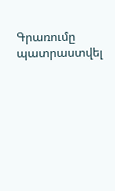Գրառումը պատրաստվել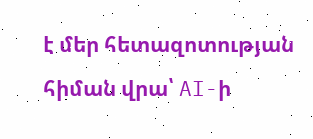է մեր հետազոտության հիման վրա՝ AI-ի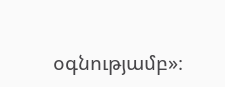օգնությամբ»։